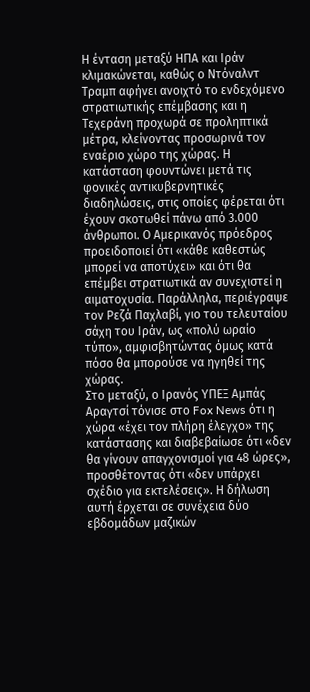Η ένταση μεταξύ ΗΠΑ και Ιράν κλιμακώνεται, καθώς ο Ντόναλντ Τραμπ αφήνει ανοιχτό το ενδεχόμενο στρατιωτικής επέμβασης και η Τεχεράνη προχωρά σε προληπτικά μέτρα, κλείνοντας προσωρινά τον εναέριο χώρο της χώρας. Η κατάσταση φουντώνει μετά τις φονικές αντικυβερνητικές διαδηλώσεις, στις οποίες φέρεται ότι έχουν σκοτωθεί πάνω από 3.000 άνθρωποι. Ο Αμερικανός πρόεδρος προειδοποιεί ότι «κάθε καθεστώς μπορεί να αποτύχει» και ότι θα επέμβει στρατιωτικά αν συνεχιστεί η αιματοχυσία. Παράλληλα, περιέγραψε τον Ρεζά Παχλαβί, γιο του τελευταίου σάχη του Ιράν, ως «πολύ ωραίο τύπο», αμφισβητώντας όμως κατά πόσο θα μπορούσε να ηγηθεί της χώρας.
Στο μεταξύ, ο Ιρανός ΥΠΕΞ Αμπάς Αραγτσί τόνισε στο Fox News ότι η χώρα «έχει τον πλήρη έλεγχο» της κατάστασης και διαβεβαίωσε ότι «δεν θα γίνουν απαγχονισμοί για 48 ώρες», προσθέτοντας ότι «δεν υπάρχει σχέδιο για εκτελέσεις». Η δήλωση αυτή έρχεται σε συνέχεια δύο εβδομάδων μαζικών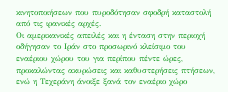κινητοποιήσεων που πυροδότησαν σφοδρή καταστολή από τις ιρανικές αρχές.
Οι αμερικανικές απειλές και η ένταση στην περιοχή οδήγησαν το Ιράν στο προσωρινό κλείσιμο του εναέριου χώρου του για περίπου πέντε ώρες, προκαλώντας ακυρώσεις και καθυστερήσεις πτήσεων, ενώ η Τεχεράνη άνοιξε ξανά τον εναέριο χώρο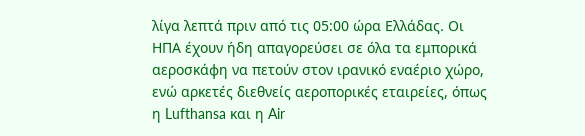λίγα λεπτά πριν από τις 05:00 ώρα Ελλάδας. Οι ΗΠΑ έχουν ήδη απαγορεύσει σε όλα τα εμπορικά αεροσκάφη να πετούν στον ιρανικό εναέριο χώρο, ενώ αρκετές διεθνείς αεροπορικές εταιρείες, όπως η Lufthansa και η Air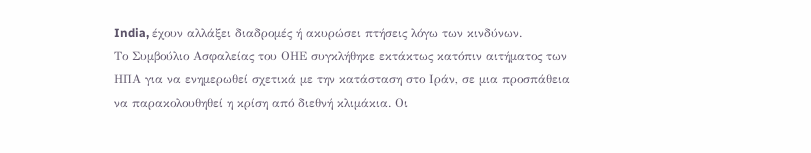India, έχουν αλλάξει διαδρομές ή ακυρώσει πτήσεις λόγω των κινδύνων.
Το Συμβούλιο Ασφαλείας του ΟΗΕ συγκλήθηκε εκτάκτως κατόπιν αιτήματος των ΗΠΑ για να ενημερωθεί σχετικά με την κατάσταση στο Ιράν, σε μια προσπάθεια να παρακολουθηθεί η κρίση από διεθνή κλιμάκια. Οι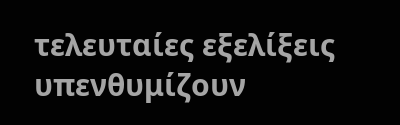τελευταίες εξελίξεις υπενθυμίζουν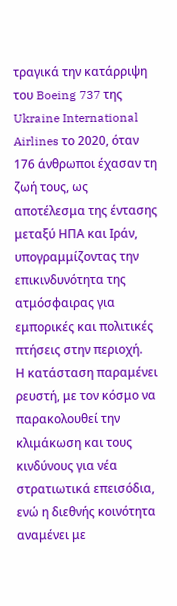τραγικά την κατάρριψη του Boeing 737 της Ukraine International Airlines το 2020, όταν 176 άνθρωποι έχασαν τη ζωή τους, ως αποτέλεσμα της έντασης μεταξύ ΗΠΑ και Ιράν, υπογραμμίζοντας την επικινδυνότητα της ατμόσφαιρας για εμπορικές και πολιτικές πτήσεις στην περιοχή.
Η κατάσταση παραμένει ρευστή, με τον κόσμο να παρακολουθεί την κλιμάκωση και τους κινδύνους για νέα στρατιωτικά επεισόδια, ενώ η διεθνής κοινότητα αναμένει με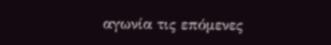αγωνία τις επόμενες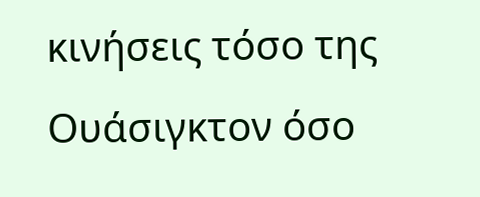κινήσεις τόσο της Ουάσιγκτον όσο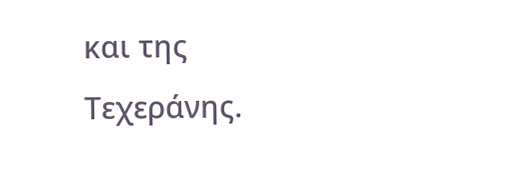και της Τεχεράνης.